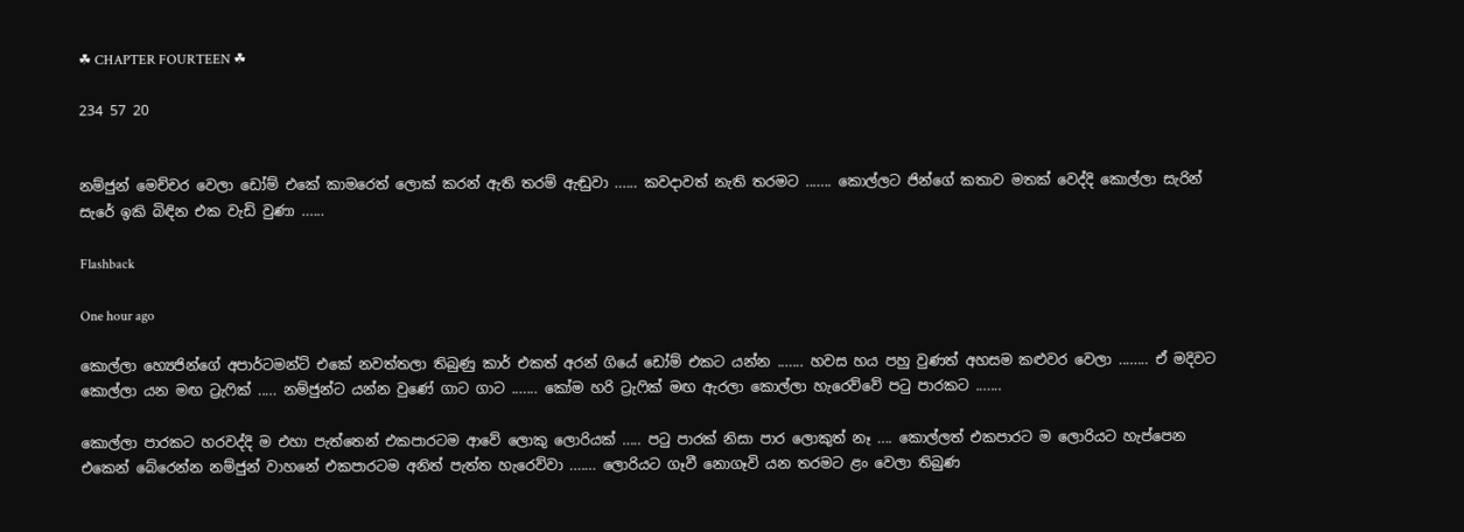☘ CHAPTER FOURTEEN ☘

234 57 20


නම්ජුන් මෙච්චර වෙලා ඩෝම් එකේ කාමරෙත් ලොක් කරන් ඇති තරම් ඇඬුවා ...... කවදාවත් නැති තරමට ....... කොල්ලට ජින්ගේ කතාව මතක් වෙද්දි කොල්ලා සැරින් සැරේ ඉකි බිඳින එක වැඩි වුණා ......

Flashback

One hour ago

කොල්ලා හ්‍යෙජින්ගේ අපාර්ටමන්ට් එකේ නවත්තලා තිබුණු කාර් එකත් අරන් ගියේ ඩෝම් එකට යන්න ....... හවස හය පහු වුණත් අහසම කළුවර වෙලා ........ ඒ මදිවට කොල්ලා යන මඟ ට්‍රැෆික් ..... නම්ජුන්ට යන්න වුණේ ගාට ගාට ....... කෝම හරි ට්‍රැෆික් මඟ ඇරලා කොල්ලා හැරෙව්වේ පටු පාරකට .......

කොල්ලා පාරකට හරවද්දි ම එහා පැත්තෙන් එකපාරටම ආවේ ලොකු ලොරියක් ..... පටු පාරක් නිසා පාර ලොකුත් නෑ .... කොල්ලත් එකපාරට ම ලොරියට හැප්පෙන එකෙන් බේරෙන්න නම්ජුන් වාහනේ එකපාරටම අනිත් පැත්ත හැරෙව්වා ....... ලොරියට ගෑවී නොගෑවි යන තරමට ළං වෙලා තිබුණ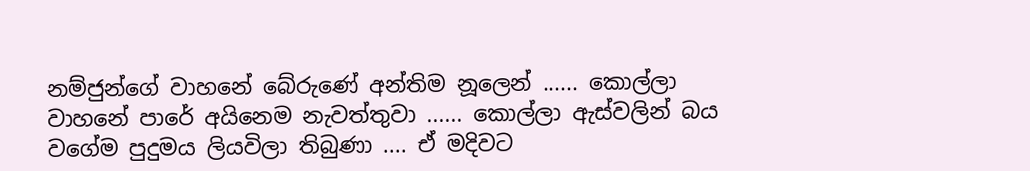නම්ජුන්ගේ වාහනේ බේරුණේ අන්තිම නූලෙන් ...... කොල්ලා වාහනේ පාරේ අයිනෙම නැවත්තුවා ...... කොල්ලා ඇස්වලින් බය වගේම පුදුමය ලියවිලා තිබුණා .... ඒ මදිවට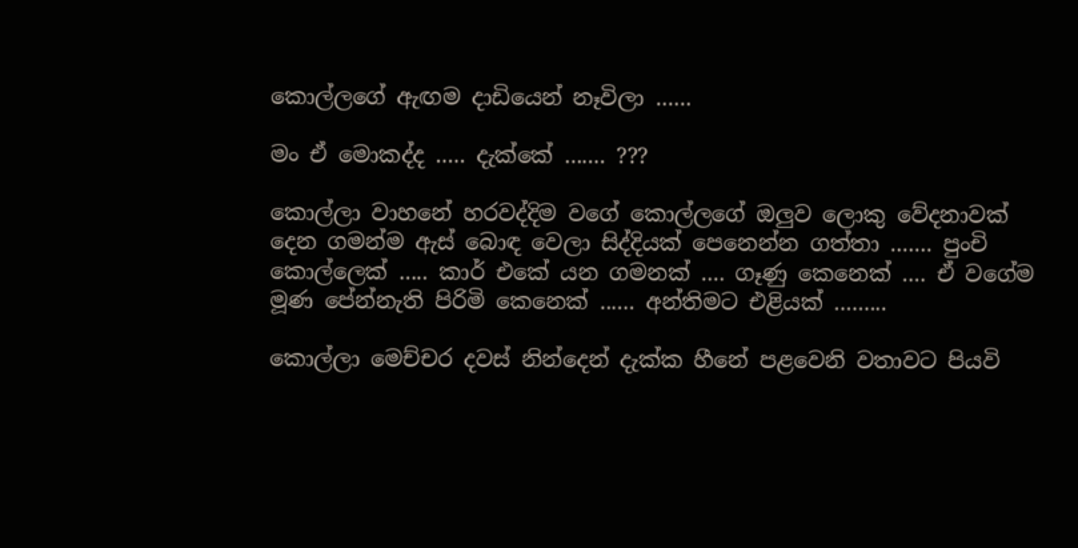කොල්ලගේ ඇඟම දාඩියෙන් නෑවිලා ......

මං ඒ මොකද්ද ..... දැක්කේ ....... ???

කොල්ලා වාහනේ හරවද්දිම වගේ කොල්ලගේ ඔලුව ලොකු වේදනාවක් දෙන ගමන්ම ඇස් බොඳ වෙලා සිද්දියක් පෙනෙන්න ගත්තා ....... පුංචි කොල්ලෙක් ..... කාර් එකේ යන ගමනක් .... ගෑණු කෙනෙක් .... ඒ වගේම මූණ පේන්නැති පිරිමි කෙනෙක් ...... අන්තිමට එළියක් .........

කොල්ලා මෙච්චර දවස් නින්දෙන් දැක්ක හීනේ පළවෙනි වතාවට පියවි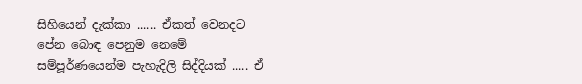සිහියෙන් දැක්කා ...... ඒකත් වෙනදට පේන බොඳ පෙනුම නෙමේ සම්පූර්ණයෙන්ම පැහැදිලි සිද්දියක් ..... ඒ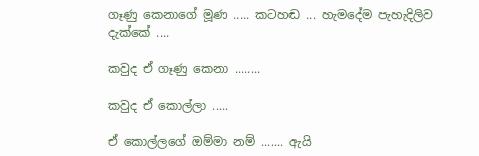ගෑණු කෙනාගේ මූණ ..... කටහඬ ... හැමදේම පැහැදිලිව දැක්කේ ....

කවුද ඒ ගෑණු කෙනා ........

කවුද ඒ කොල්ලා .....

ඒ කොල්ලගේ ඔම්මා නම් ....... ඇයි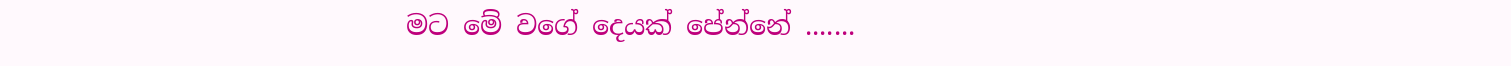මට මේ වගේ දෙයක් පේන්නේ .......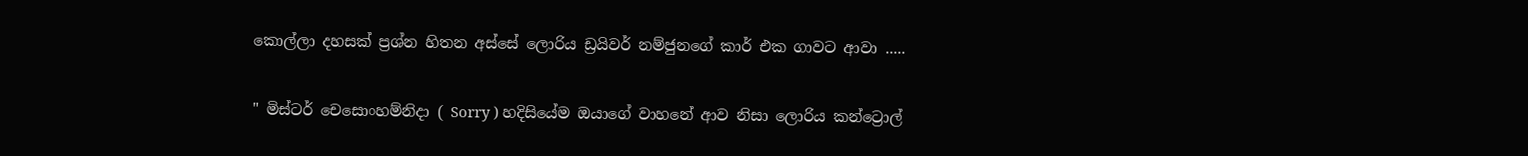කොල්ලා දහසක් ප්‍රශ්න හිතන අස්සේ ලොරිය ඩ්‍රයිවර් නම්ජුනගේ කාර් එක ගාවට ආවා .....

" මිස්ටර් චෙසොංහම්නිදා ( Sorry ) හදිසියේම ඔයාගේ වාහනේ ආව නිසා ලොරිය කන්ට්‍රොල්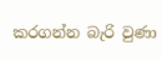කරගන්න බැරි වුණා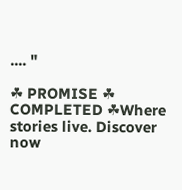.... "

☘ PROMISE ☘ COMPLETED ☘Where stories live. Discover now